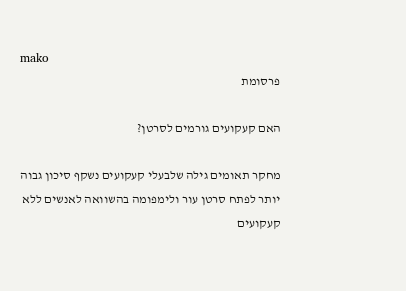mako
פרסומת

האם קעקועים גורמים לסרטן?

מחקר תאומים גילה שלבעלי קעקועים נשקף סיכון גבוה יותר לפתח סרטן עור ולימפומה בהשוואה לאנשים ללא קעקועים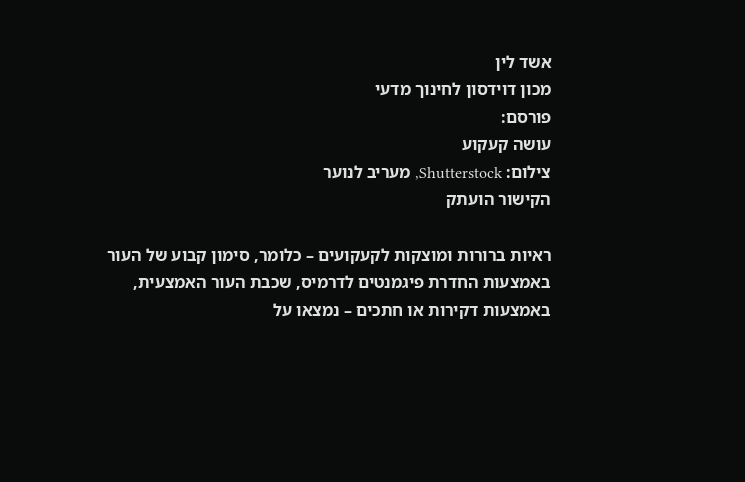אשד לין
מכון דוידסון לחינוך מדעי
פורסם:
עושה קעקוע
צילום: Shutterstock, מעריב לנוער
הקישור הועתק

ראיות ברורות ומוצקות לקעקועים – כלומר, סימון קבוע של העור באמצעות החדרת פיגמנטים לדרמיס, שכבת העור האמצעית, באמצעות דקירות או חתכים – נמצאו על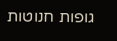גופות חנוטות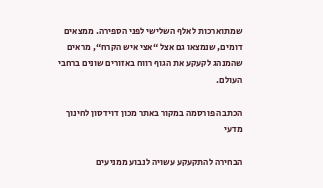שמתוארכות לאלף השלישי לפני הספירה. ממצאים דומים, שנמצאו גם אצל “אצי איש הקרח“, מראים שהמנהג לקעקע את הגוף רווח באזורים שונים ברחבי העולם.

הכתבה פורסמה במקור באתר מכון דוידסון לחינוך מדעי

הבחירה להתקעקע עשויה לנבוע ממניעים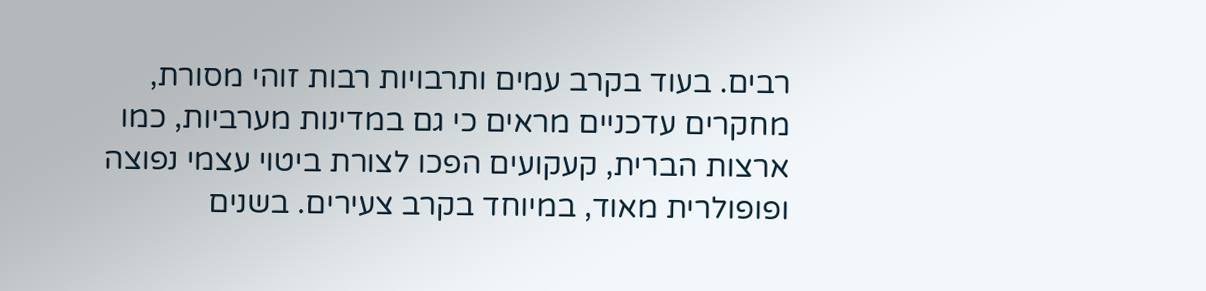רבים. בעוד בקרב עמים ותרבויות רבות זוהי מסורת, מחקרים עדכניים מראים כי גם במדינות מערביות, כמו ארצות הברית, קעקועים הפכו לצורת ביטוי עצמי נפוצה ופופולרית מאוד, במיוחד בקרב צעירים. בשנים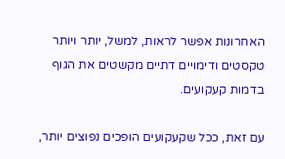האחרונות אפשר לראות, למשל, יותר ויותר טקסטים ודימויים דתיים מקשטים את הגוף בדמות קעקועים.

עם זאת, ככל שקעקועים הופכים נפוצים יותר,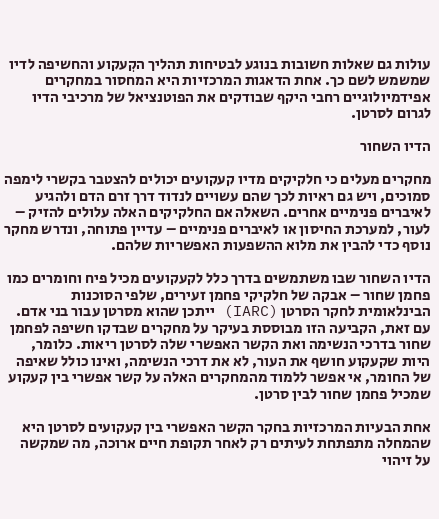עולות גם שאלות חשובות בנוגע לבטיחות תהליך הקִעקוע והחשיפה לדיו שמשמש לשם כך. אחת הדאגות המרכזיות היא המחסור במחקרים אפידמיולוגיים רחבי היקף שבודקים את הפוטנציאל של מרכיבי הדיו לגרום לסרטן.

הדיו השחור

מחקרים מעלים כי חלקיקים מדיו קעקועים יכולים להצטבר בקשרי לימפה סמוכים, ויש גם ראיות לכך שהם עשויים לנדוד דרך זרם הדם ולהגיע לאיברים פנימיים אחרים. השאלה אם החלקיקים האלה עלולים להזיק – לעור, למערכת החיסון או לאיברים פנימיים – עדיין פתוחה, ונדרש מחקר נוסף כדי להבין את מלוא ההשפעות האפשריות שלהם.

הדיו השחור שבו משתמשים בדרך כלל לקעקועים מכיל פיח וחומרים כמו פחמן שחור – אבקה של חלקיקי פחמן זעירים, שלפי הסוכנות הבינלאומית לחקר הסרטן (IARC) ייתכן שהוא מסרטן עבור בני אדם. עם זאת, הקביעה הזו מבוססת בעיקר על מחקרים שבדקו חשיפה לפחמן שחור בדרכי הנשימה ואת הקשר האפשרי שלה לסרטן ריאות. כלומר, היות שקעקוע חושף את העור, לא את דרכי הנשימה, ואינו כולל שאיפה של החומר, אי אפשר ללמוד מהמחקרים האלה על קשר אפשרי בין קעקוע שמכיל פחמן שחור לבין סרטן.

אחת הבעיות המרכזיות בחקר הקשר האפשרי בין קעקועים לסרטן היא שהמחלה מתפתחת לעיתים רק לאחר תקופת חיים ארוכה, מה שמקשה על זיהוי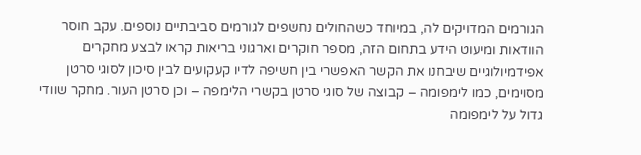הגורמים המדויקים לה, במיוחד כשהחולים נחשפים לגורמים סביבתיים נוספים. עקב חוסר הוודאות ומיעוט הידע בתחום הזה, מספר חוקרים וארגוני בריאות קראו לבצע מחקרים אפידמיולוגיים שיבחנו את הקשר האפשרי בין חשיפה לדיו קעקועים לבין סיכון לסוגי סרטן מסוימים, כמו לימפומה – קבוצה של סוגי סרטן בקשרי הלימפה – וכן סרטן העור. מחקר שוודי גדול על לימפומה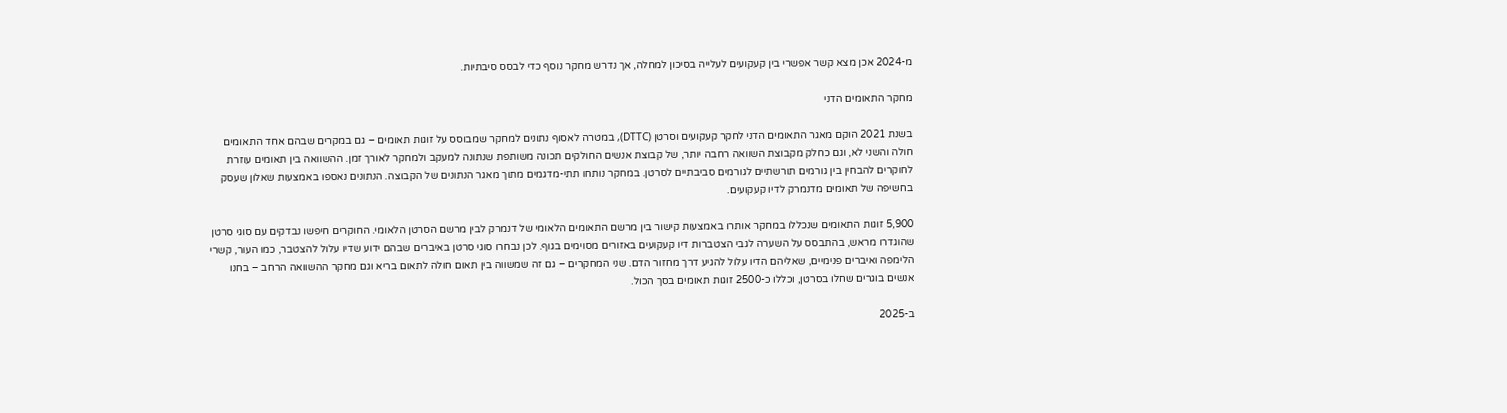מ-2024 אכן מצא קשר אפשרי בין קעקועים לעלייה בסיכון למחלה, אך נדרש מחקר נוסף כדי לבסס סיבתיות.

מחקר התאומים הדני

בשנת 2021 הוקם מאגר התאומים הדני לחקר קעקועים וסרטן (DTTC), במטרה לאסוף נתונים למחקר שמבוסס על זוגות תאומים – גם במקרים שבהם אחד התאומים חולה והשני לא, וגם כחלק מקבוצת השוואה רחבה יותר, של קבוצת אנשים החולקים תכונה משותפת שנתונה למעקב ולמחקר לאורך זמן. ההשוואה בין תאומים עוזרת לחוקרים להבחין בין גורמים תורשתיים לגורמים סביבתיים לסרטן. במחקר נותחו תתי-מדגמים מתוך מאגר הנתונים של הקבוצה. הנתונים נאספו באמצעות שאלון שעסק בחשיפה של תאומים מדנמרק לדיו קעקועים.

5,900 זוגות התאומים שנכללו במחקר אותרו באמצעות קישור בין מרשם התאומים הלאומי של דנמרק לבין מרשם הסרטן הלאומי. החוקרים חיפשו נבדקים עם סוגי סרטן שהוגדרו מראש, בהתבסס על השערה לגבי הצטברות דיו קעקועים באזורים מסוימים בגוף. לכן נבחרו סוגי סרטן באיברים שבהם ידוע שדיו עלול להצטבר, כמו העור, קשרי הלימפה ואיברים פנימיים, שאליהם הדיו עלול להגיע דרך מחזור הדם. שני המחקרים – גם זה שמשווה בין תאום חולה לתאום בריא וגם מחקר ההשוואה הרחב – בחנו אנשים בוגרים שחלו בסרטן, וכללו כ-2500 זוגות תאומים בסך הכול.

ב-2025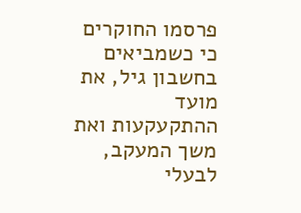פרסמו החוקרים כי כשמביאים בחשבון גיל, את מועד ההתקעקעות ואת משך המעקב, לבעלי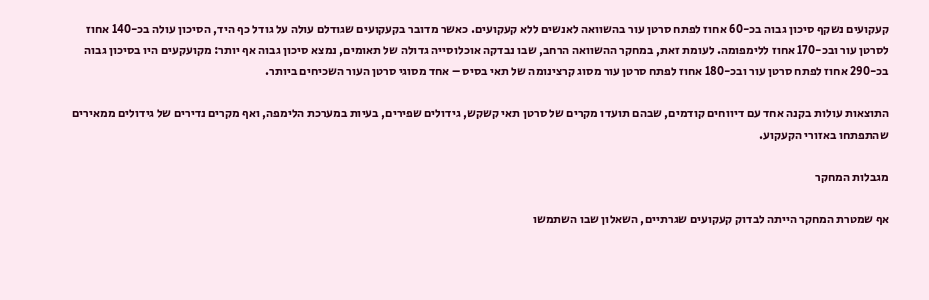קעקועים נשקף סיכון גבוה בכ-60 אחוז לפתח סרטן עור בהשוואה לאנשים ללא קעקועים. כאשר מדובר בקעקועים שגודלם עולה על גודל כף היד, הסיכון עולה בכ-140 אחוז לסרטן עור ובכ-170 אחוז ללימפומה. לעומת זאת, במחקר ההשוואה הרחב, שבו נבדקה אוכלוסייה גדולה של תאומים, נמצא סיכון גבוה אף יותר: מקועקעים היו בסיכון גבוה בכ-290 אחוז לפתח סרטן עור ובכ-180 אחוז לפתח סרטן עור מסוג קרצינומה של תאי בסיס – אחד מסוגי סרטן העור השכיחים ביותר.

התוצאות עולות בקנה אחד עם דיווחים קודמים, שבהם תועדו מקרים של סרטן תאי קשקש, גידולים שפירים, בעיות במערכת הלימפה, ואף מקרים נדירים של גידולים ממאירים שהתפתחו באזורי הקעקוע.

מגבלות המחקר

אף שמטרת המחקר הייתה לבדוק קעקועים שגרתיים, השאלון שבו השתמשו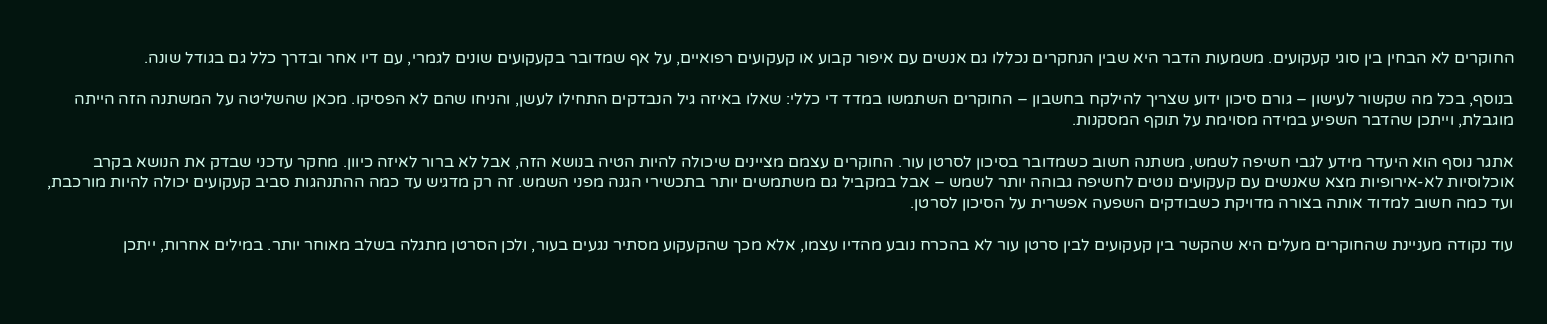החוקרים לא הבחין בין סוגי קעקועים. משמעות הדבר היא שבין הנחקרים נכללו גם אנשים עם איפור קבוע או קעקועים רפואיים, על אף שמדובר בקעקועים שונים לגמרי, עם דיו אחר ובדרך כלל גם בגודל שונה.

בנוסף, בכל מה שקשור לעישון – גורם סיכון ידוע שצריך להילקח בחשבון – החוקרים השתמשו במדד די כללי: שאלו באיזה גיל הנבדקים התחילו לעשן, והניחו שהם לא הפסיקו. מכאן שהשליטה על המשתנה הזה הייתה מוגבלת, וייתכן שהדבר השפיע במידה מסוימת על תוקף המסקנות.

אתגר נוסף הוא היעדר מידע לגבי חשיפה לשמש, משתנה חשוב כשמדובר בסיכון לסרטן עור. החוקרים עצמם מציינים שיכולה להיות הטיה בנושא הזה, אבל לא ברור לאיזה כיוון. מחקר עדכני שבדק את הנושא בקרב אוכלוסיות לא-אירופיות מצא שאנשים עם קעקועים נוטים לחשיפה גבוהה יותר לשמש – אבל במקביל גם משתמשים יותר בתכשירי הגנה מפני השמש. זה רק מדגיש עד כמה ההתנהגות סביב קעקועים יכולה להיות מורכבת, ועד כמה חשוב למדוד אותה בצורה מדויקת כשבודקים השפעה אפשרית על הסיכון לסרטן.

עוד נקודה מעניינת שהחוקרים מעלים היא שהקשר בין קעקועים לבין סרטן עור לא בהכרח נובע מהדיו עצמו, אלא מכך שהקעקוע מסתיר נגעים בעור, ולכן הסרטן מתגלה בשלב מאוחר יותר. במילים אחרות, ייתכן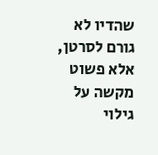שהדיו לא גורם לסרטן, אלא פשוט מקשה על גילוי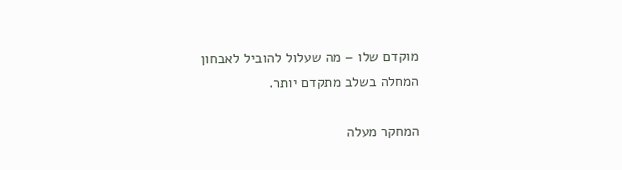מוקדם שלו – מה שעלול להוביל לאבחון המחלה בשלב מתקדם יותר.

המחקר מעלה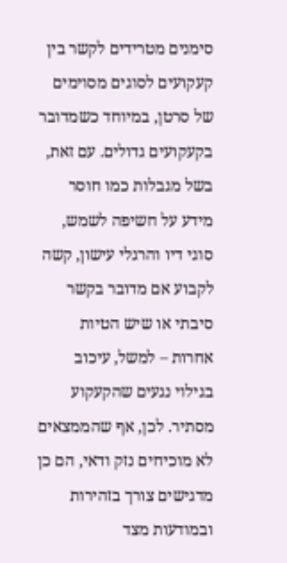סימנים מטרידים לקשר בין קעקועים לסוגים מסוימים של סרטן, במיוחד כשמדובר בקעקועים גדולים. עם זאת, בשל מגבלות כמו חוסר מידע על חשיפה לשמש, סוגי דיו והרגלי עישון, קשה לקבוע אם מדובר בקשר סיבתי או שיש הטיות אחרות – למשל, עיכוב בגילוי נגעים שהקעקוע מסתיר. לכן, אף שהממצאים לא מוכיחים נזק ודאי, הם כן מדגישים צורך בזהירות ובמודעות מצד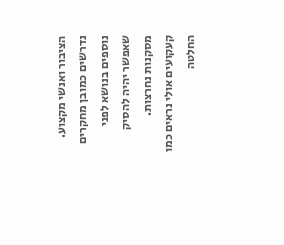הציבור ואנשי מקצוע. נדרשים כמובן מחקרים נוספים בנושא לפני שאפשר יהיה להסיק מסקנות נחרצות. קעקועים אולי נראים כמו החלטה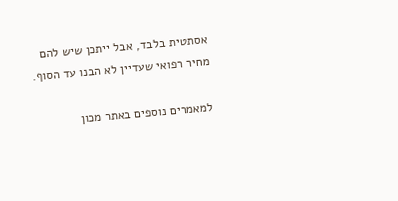אסתטית בלבד, אבל ייתכן שיש להם מחיר רפואי שעדיין לא הבנו עד הסוף.

למאמרים נוספים באתר מכון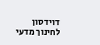דוידסון לחינוך מדעי